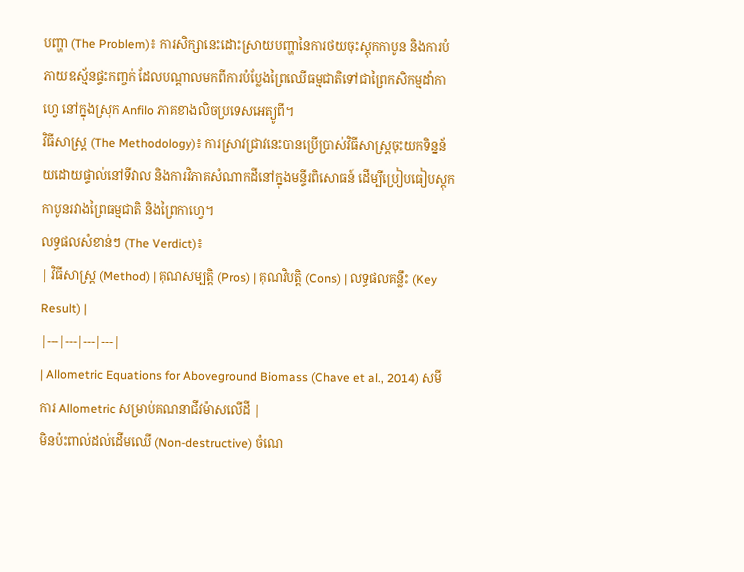បញ្ហា (The Problem)៖ ការសិក្សានេះដោះស្រាយបញ្ហានៃការថយចុះស្តុកកាបូន និងការបំភាយឧស្ម័នផ្ទះកញ្ចក់ ដែលបណ្តាលមកពីការបំប្លែងព្រៃឈើធម្មជាតិទៅជាព្រៃកសិកម្មដាំកាហ្វេ នៅក្នុងស្រុក Anfilo ភាគខាងលិចប្រទេសអេត្យូពី។
វិធីសាស្ត្រ (The Methodology)៖ ការស្រាវជ្រាវនេះបានប្រើប្រាស់វិធីសាស្ត្រចុះយកទិន្នន័យដោយផ្ទាល់នៅទីវាល និងការវិភាគសំណាកដីនៅក្នុងមន្ទីរពិសោធន៍ ដើម្បីប្រៀបធៀបស្តុកកាបូនរវាងព្រៃធម្មជាតិ និងព្រៃកាហ្វេ។
លទ្ធផលសំខាន់ៗ (The Verdict)៖
| វិធីសាស្ត្រ (Method) | គុណសម្បត្តិ (Pros) | គុណវិបត្តិ (Cons) | លទ្ធផលគន្លឹះ (Key Result) |
|---|---|---|---|
| Allometric Equations for Aboveground Biomass (Chave et al., 2014) សមីការ Allometric សម្រាប់គណនាជីវម៉ាសលើដី |
មិនប៉ះពាល់ដល់ដើមឈើ (Non-destructive) ចំណេ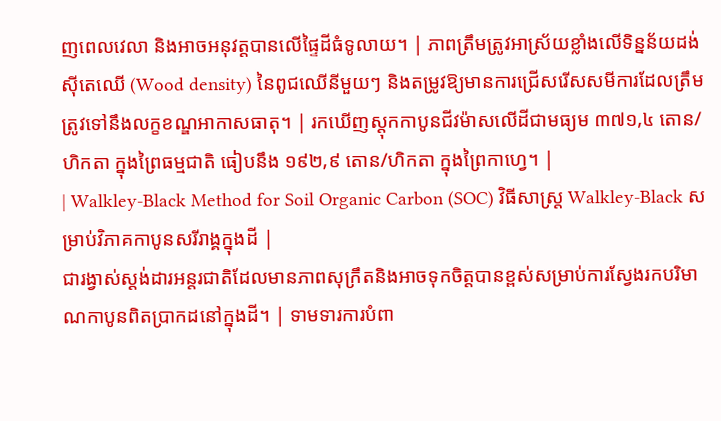ញពេលវេលា និងអាចអនុវត្តបានលើផ្ទៃដីធំទូលាយ។ | ភាពត្រឹមត្រូវអាស្រ័យខ្លាំងលើទិន្នន័យដង់ស៊ីតេឈើ (Wood density) នៃពូជឈើនីមួយៗ និងតម្រូវឱ្យមានការជ្រើសរើសសមីការដែលត្រឹមត្រូវទៅនឹងលក្ខខណ្ឌអាកាសធាតុ។ | រកឃើញស្តុកកាបូនជីវម៉ាសលើដីជាមធ្យម ៣៧១,៤ តោន/ហិកតា ក្នុងព្រៃធម្មជាតិ ធៀបនឹង ១៩២,៩ តោន/ហិកតា ក្នុងព្រៃកាហ្វេ។ |
| Walkley-Black Method for Soil Organic Carbon (SOC) វិធីសាស្ត្រ Walkley-Black សម្រាប់វិភាគកាបូនសរីរាង្គក្នុងដី |
ជារង្វាស់ស្តង់ដារអន្តរជាតិដែលមានភាពសុក្រឹតនិងអាចទុកចិត្តបានខ្ពស់សម្រាប់ការស្វែងរកបរិមាណកាបូនពិតប្រាកដនៅក្នុងដី។ | ទាមទារការបំពា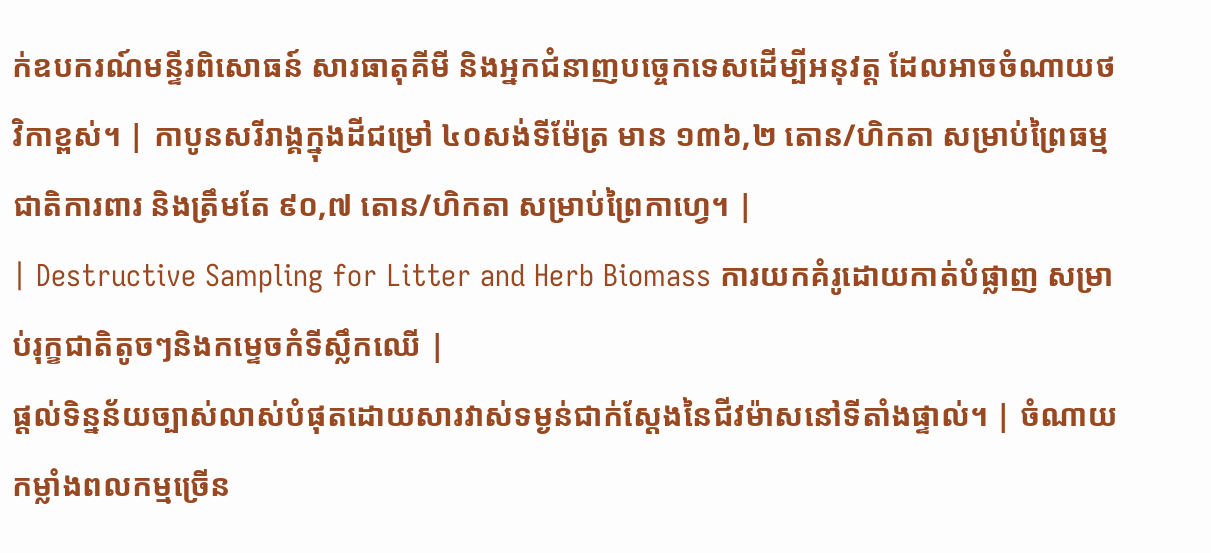ក់ឧបករណ៍មន្ទីរពិសោធន៍ សារធាតុគីមី និងអ្នកជំនាញបច្ចេកទេសដើម្បីអនុវត្ត ដែលអាចចំណាយថវិកាខ្ពស់។ | កាបូនសរីរាង្គក្នុងដីជម្រៅ ៤០សង់ទីម៉ែត្រ មាន ១៣៦,២ តោន/ហិកតា សម្រាប់ព្រៃធម្មជាតិការពារ និងត្រឹមតែ ៩០,៧ តោន/ហិកតា សម្រាប់ព្រៃកាហ្វេ។ |
| Destructive Sampling for Litter and Herb Biomass ការយកគំរូដោយកាត់បំផ្លាញ សម្រាប់រុក្ខជាតិតូចៗនិងកម្ទេចកំទីស្លឹកឈើ |
ផ្តល់ទិន្នន័យច្បាស់លាស់បំផុតដោយសារវាស់ទម្ងន់ជាក់ស្តែងនៃជីវម៉ាសនៅទីតាំងផ្ទាល់។ | ចំណាយកម្លាំងពលកម្មច្រើន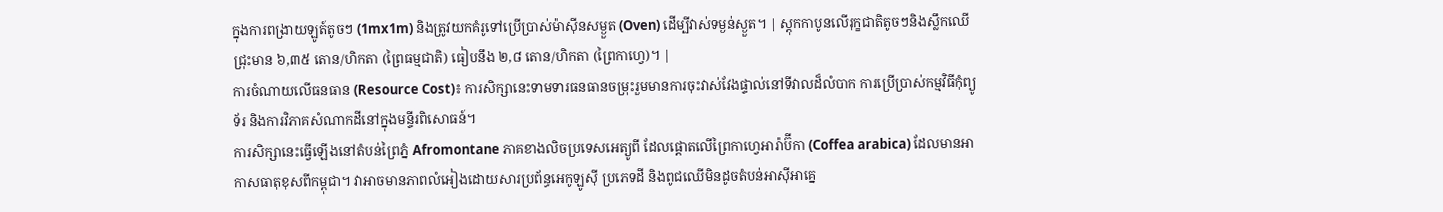ក្នុងការពង្រាយឡូត៍តូចៗ (1mx1m) និងត្រូវយកគំរូទៅប្រើប្រាស់ម៉ាស៊ីនសម្ងួត (Oven) ដើម្បីវាស់ទម្ងន់ស្ងួត។ | ស្តុកកាបូនលើរុក្ខជាតិតូចៗនិងស្លឹកឈើជ្រុះមាន ៦,៣៥ តោន/ហិកតា (ព្រៃធម្មជាតិ) ធៀបនឹង ២,៨ តោន/ហិកតា (ព្រៃកាហ្វេ)។ |
ការចំណាយលើធនធាន (Resource Cost)៖ ការសិក្សានេះទាមទារធនធានចម្រុះរួមមានការចុះវាស់វែងផ្ទាល់នៅទីវាលដ៏លំបាក ការប្រើប្រាស់កម្មវិធីកុំព្យូទ័រ និងការវិភាគសំណាកដីនៅក្នុងមន្ទីរពិសោធន៍។
ការសិក្សានេះធ្វើឡើងនៅតំបន់ព្រៃភ្នំ Afromontane ភាគខាងលិចប្រទេសអេត្យូពី ដែលផ្តោតលើព្រៃកាហ្វេអារ៉ាប៊ីកា (Coffea arabica) ដែលមានអាកាសធាតុខុសពីកម្ពុជា។ វាអាចមានភាពលំអៀងដោយសារប្រព័ន្ធអេកូឡូស៊ី ប្រភេទដី និងពូជឈើមិនដូចតំបន់អាស៊ីអាគ្នេ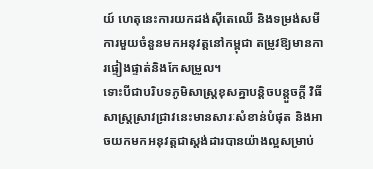យ៍ ហេតុនេះការយកដង់ស៊ីតេឈើ និងទម្រង់សមីការមួយចំនួនមកអនុវត្តនៅកម្ពុជា តម្រូវឱ្យមានការផ្ទៀងផ្ទាត់និងកែសម្រួល។
ទោះបីជាបរិបទភូមិសាស្ត្រខុសគ្នាបន្តិចបន្តួចក្តី វិធីសាស្ត្រស្រាវជ្រាវនេះមានសារៈសំខាន់បំផុត និងអាចយកមកអនុវត្តជាស្តង់ដារបានយ៉ាងល្អសម្រាប់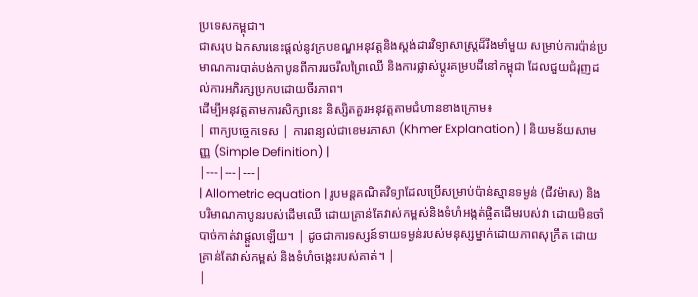ប្រទេសកម្ពុជា។
ជាសរុប ឯកសារនេះផ្តល់នូវក្របខណ្ឌអនុវត្តនិងស្តង់ដារវិទ្យាសាស្ត្រដ៏រឹងមាំមួយ សម្រាប់ការប៉ាន់ប្រមាណការបាត់បង់កាបូនពីការរេចរឹលព្រៃឈើ និងការផ្លាស់ប្តូរគម្របដីនៅកម្ពុជា ដែលជួយជំរុញដល់ការអភិរក្សប្រកបដោយចីរភាព។
ដើម្បីអនុវត្តតាមការសិក្សានេះ និស្សិតគួរអនុវត្តតាមជំហានខាងក្រោម៖
| ពាក្យបច្ចេកទេស | ការពន្យល់ជាខេមរភាសា (Khmer Explanation) | និយមន័យសាមញ្ញ (Simple Definition) |
|---|---|---|
| Allometric equation | រូបមន្តគណិតវិទ្យាដែលប្រើសម្រាប់ប៉ាន់ស្មានទម្ងន់ (ជីវម៉ាស) និងបរិមាណកាបូនរបស់ដើមឈើ ដោយគ្រាន់តែវាស់កម្ពស់និងទំហំអង្កត់ផ្ចិតដើមរបស់វា ដោយមិនចាំបាច់កាត់វាផ្តួលឡើយ។ | ដូចជាការទស្សន៍ទាយទម្ងន់របស់មនុស្សម្នាក់ដោយភាពសុក្រឹត ដោយគ្រាន់តែវាស់កម្ពស់ និងទំហំចង្កេះរបស់គាត់។ |
|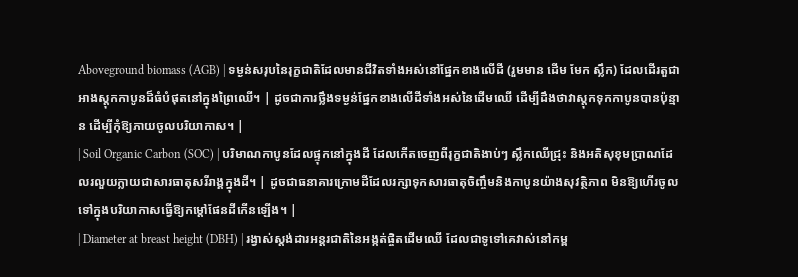Aboveground biomass (AGB) | ទម្ងន់សរុបនៃរុក្ខជាតិដែលមានជីវិតទាំងអស់នៅផ្នែកខាងលើដី (រួមមាន ដើម មែក ស្លឹក) ដែលដើរតួជាអាងស្តុកកាបូនដ៏ធំបំផុតនៅក្នុងព្រៃឈើ។ | ដូចជាការថ្លឹងទម្ងន់ផ្នែកខាងលើដីទាំងអស់នៃដើមឈើ ដើម្បីដឹងថាវាស្តុកទុកកាបូនបានប៉ុន្មាន ដើម្បីកុំឱ្យភាយចូលបរិយាកាស។ |
| Soil Organic Carbon (SOC) | បរិមាណកាបូនដែលផ្ទុកនៅក្នុងដី ដែលកើតចេញពីរុក្ខជាតិងាប់ៗ ស្លឹកឈើជ្រុះ និងអតិសុខុមប្រាណដែលរលួយក្លាយជាសារធាតុសរីរាង្គក្នុងដី។ | ដូចជាធនាគារក្រោមដីដែលរក្សាទុកសារធាតុចិញ្ចឹមនិងកាបូនយ៉ាងសុវត្ថិភាព មិនឱ្យហើរចូលទៅក្នុងបរិយាកាសធ្វើឱ្យកម្តៅផែនដីកើនឡើង។ |
| Diameter at breast height (DBH) | រង្វាស់ស្តង់ដារអន្តរជាតិនៃអង្កត់ផ្ចិតដើមឈើ ដែលជាទូទៅគេវាស់នៅកម្ព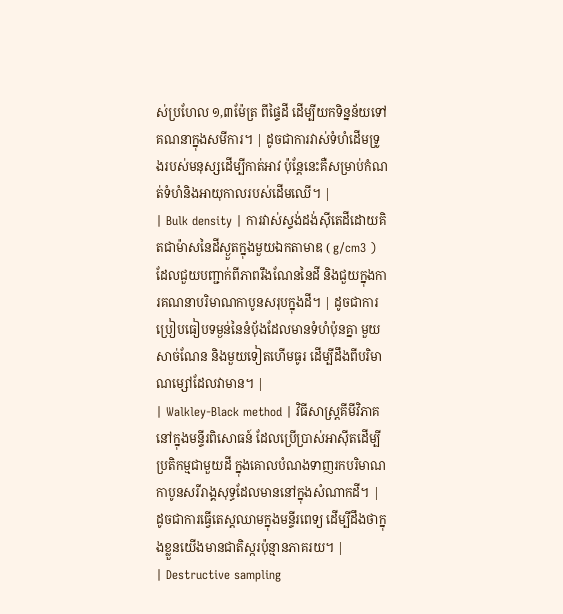ស់ប្រហែល ១,៣ម៉ែត្រ ពីផ្ទៃដី ដើម្បីយកទិន្នន័យទៅគណនាក្នុងសមីការ។ | ដូចជាការវាស់ទំហំដើមទ្រូងរបស់មនុស្សដើម្បីកាត់អាវ ប៉ុន្តែនេះគឺសម្រាប់កំណត់ទំហំនិងអាយុកាលរបស់ដើមឈើ។ |
| Bulk density | ការវាស់ស្ទង់ដង់ស៊ីតេដីដោយគិតជាម៉ាសនៃដីស្ងួតក្នុងមួយឯកតាមាឌ ( g/cm3 ) ដែលជួយបញ្ជាក់ពីភាពរឹងណែននៃដី និងជួយក្នុងការគណនាបរិមាណកាបូនសរុបក្នុងដី។ | ដូចជាការប្រៀបធៀបទម្ងន់នៃនំប៉័ងដែលមានទំហំប៉ុនគ្នា មួយសាច់ណែន និងមួយទៀតហើមធូរ ដើម្បីដឹងពីបរិមាណម្សៅដែលវាមាន។ |
| Walkley-Black method | វិធីសាស្ត្រគីមីវិភាគនៅក្នុងមន្ទីរពិសោធន៍ ដែលប្រើប្រាស់អាស៊ីតដើម្បីប្រតិកម្មជាមួយដី ក្នុងគោលបំណងទាញរកបរិមាណកាបូនសរីរាង្គសុទ្ធដែលមាននៅក្នុងសំណាកដី។ | ដូចជាការធ្វើតេស្តឈាមក្នុងមន្ទីរពេទ្យ ដើម្បីដឹងថាក្នុងខ្លួនយើងមានជាតិស្ករប៉ុន្មានភាគរយ។ |
| Destructive sampling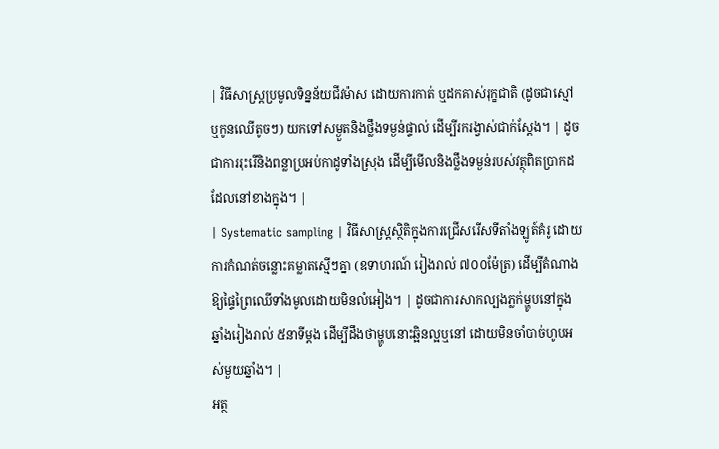| វិធីសាស្ត្រប្រមូលទិន្នន័យជីវម៉ាស ដោយការកាត់ ឬដកគាស់រុក្ខជាតិ (ដូចជាស្មៅ ឬកូនឈើតូចៗ) យកទៅសម្ងួតនិងថ្លឹងទម្ងន់ផ្ទាល់ ដើម្បីរករង្វាស់ជាក់ស្តែង។ | ដូចជាការរុះរើនិងពន្លាប្រអប់កាដូទាំងស្រុង ដើម្បីមើលនិងថ្លឹងទម្ងន់របស់វត្ថុពិតប្រាកដដែលនៅខាងក្នុង។ |
| Systematic sampling | វិធីសាស្ត្រស្ថិតិក្នុងការជ្រើសរើសទីតាំងឡូត៍គំរូ ដោយការកំណត់ចន្លោះគម្លាតស្មើៗគ្នា (ឧទាហរណ៍ រៀងរាល់ ៧០០ម៉ែត្រ) ដើម្បីតំណាងឱ្យផ្ទៃព្រៃឈើទាំងមូលដោយមិនលំអៀង។ | ដូចជាការសាកល្បងភ្លក់ម្ហូបនៅក្នុងឆ្នាំងរៀងរាល់ ៥នាទីម្តង ដើម្បីដឹងថាម្ហូបនោះឆ្អិនល្អឬនៅ ដោយមិនចាំបាច់ហូបអស់មួយឆ្នាំង។ |
អត្ថ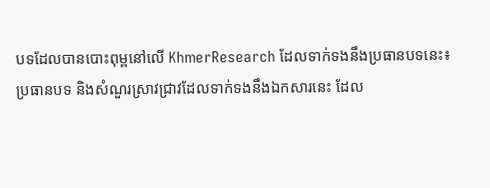បទដែលបានបោះពុម្ពនៅលើ KhmerResearch ដែលទាក់ទងនឹងប្រធានបទនេះ៖
ប្រធានបទ និងសំណួរស្រាវជ្រាវដែលទាក់ទងនឹងឯកសារនេះ ដែល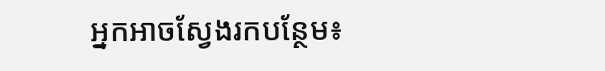អ្នកអាចស្វែងរកបន្ថែម៖